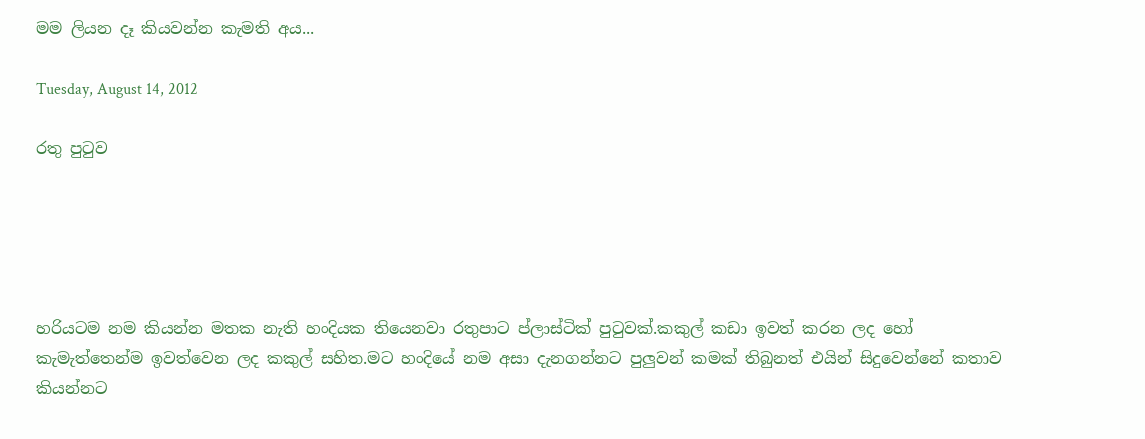මම ලියන දෑ කියවන්න කැමති අය...

Tuesday, August 14, 2012

රතු පුටුව





හරියටම නම කියන්න මතක නැති හංදියක තියෙනවා රතුපාට ප්ලාස්ටික් පුටුවක්.කකුල් කඩා ඉවත් කරන ලද හෝ කැමැත්තෙන්ම ඉවත්වෙන ලද කකුල් සහිත.මට හංදියේ නම අසා දැනගන්නට පුලුවන් කමක් තිබුනත් එයින් සිදුවෙන්නේ කතාව කියන්නට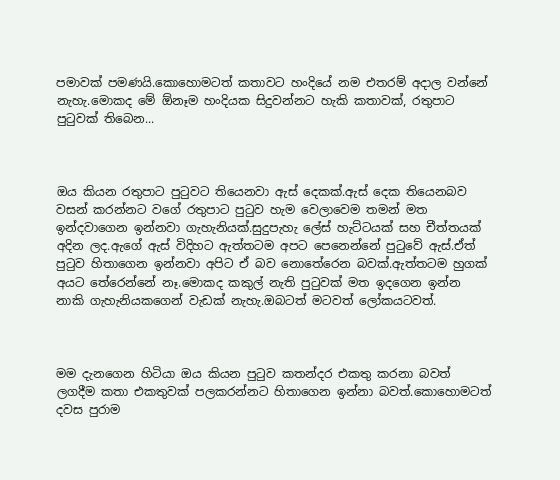පමාවක් පමණයි.කොහොමටත් කතාවට හංදියේ නම එතරම් අදාල වන්නේ නැහැ.මොකද මේ ඕනෑම හංදියක සිදුවන්නට හැකි කතාවක්, රතුපාට පුටුවක් තිබෙන...



ඔය කියන රතුපාට පුටුවට තියෙනවා ඇස් දෙකක්.ඇස් දෙක තියෙනබව වසන් කරන්නට වගේ රතුපාට පුටුව හැම වෙලාවෙම තමන් මත ඉන්දවාගෙන ඉන්නවා ගැහැනියක්.සුදුපැහැ ලේස් හැට්ටයක් සහ චීත්තයක් අදින ලද.ඇගේ ඇස් විදිහට ඇත්තටම අපට පෙනෙන්නේ පුටුවේ ඇස්.ඒත් පුටුව හිතාගෙන ඉන්නවා අපිට ඒ බව නොතේරෙන බවක්.ඇත්තටම හුගක් අයට තේරෙන්නේ නෑ.මොකද කකුල් නැති පුටුවක් මත ඉදගෙන ඉන්න නාකි ගැහැනියකගෙන් වැඩක් නැහැ.ඔබටත් මටවත් ලෝකයටවත්.



මම දැනගෙන හිටියා ඔය කියන පුටුව කතන්දර එකතු කරනා බවත් ලගදීම කතා එකතුවක් පලකරන්නට හිතාගෙන ඉන්නා බවත්.කොහොමටත් දවස පුරාම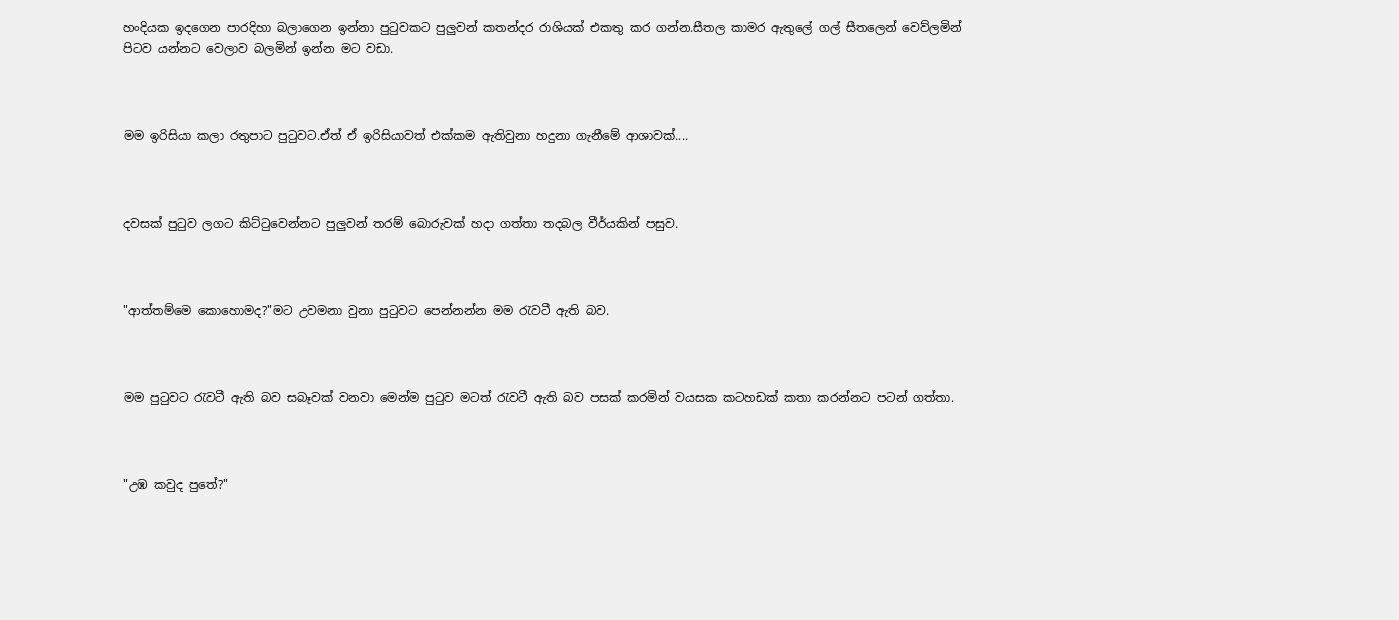හංදියක ඉදගෙන පාරදිහා බලාගෙන ඉන්නා පුටුවකට පුලුවන් කතන්දර රාශියක් එකතු කර ගන්න.සීතල කාමර ඇතුලේ ගල් සීතලෙන් වෙව්ලමින් පිටව යන්නට වෙලාව බලමින් ඉන්න මට වඩා.



මම ඉරිසියා කලා රතුපාට පුටුවට.ඒත් ඒ ඉරිසියාවත් එක්කම ඇතිවුනා හදුනා ගැනීමේ ආශාවක්....



දවසක් පුටුව ලගට කිට්ටුවෙන්නට පුලුවන් තරම් බොරුවක් හදා ගත්තා තදබල වීර්යකින් පසුව.



"ආත්තම්මෙ කොහොමද?"මට උවමනා වුනා පුටුවට පෙන්නන්න මම රැවටී ඇති බව.



මම පුටුවට රැවටී ඇති බව සබෑවක් වනවා මෙන්ම පුටුව මටත් රැවටී ඇති බව පසක් කරමින් වයසක කටහඩක් කතා කරන්නට පටන් ගත්තා.



"උඹ කවුද පුතේ?"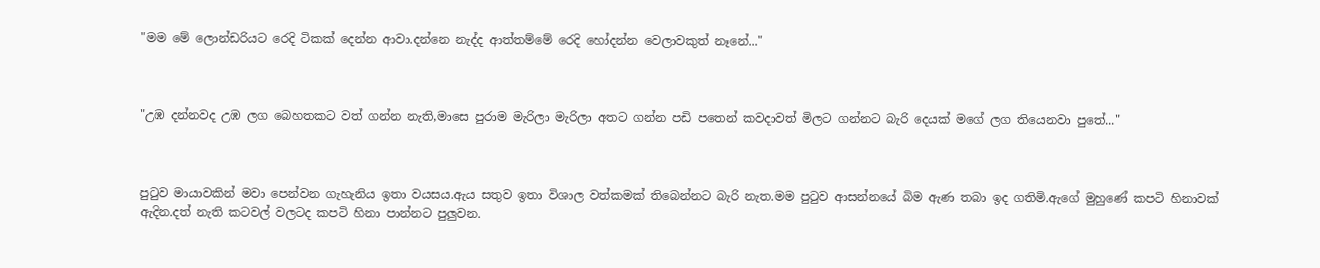"මම මේ ලොන්ඩරියට රෙදි ටිකක් දෙන්න ආවා.දන්නෙ නැද්ද ආත්තම්මේ රෙදි හෝදන්න වෙලාවකුත් නෑනේ..."



"උඹ දන්නවද උඹ ලග බෙහතකට වත් ගන්න නැති,මාසෙ පුරාම මැරිලා මැරිලා අතට ගන්න පඩි පතෙන් කවදාවත් මිලට ගන්නට බැරි දෙයක් මගේ ලග තියෙනවා පුතේ..."



පුටුව මායාවකින් මවා පෙන්වන ගැහැනිය ඉතා වයසය.ඇය සතුව ඉතා විශාල වත්කමක් තිබෙන්නට බැරි නැත.මම පුටුව ආසන්නයේ බිම ඇණ තබා ඉද ගතිමි.ඇගේ මුහුණේ කපටි හිනාවක් ඇදින.දත් නැති කටවල් වලටද කපටි හිනා පාන්නට පුලුවන.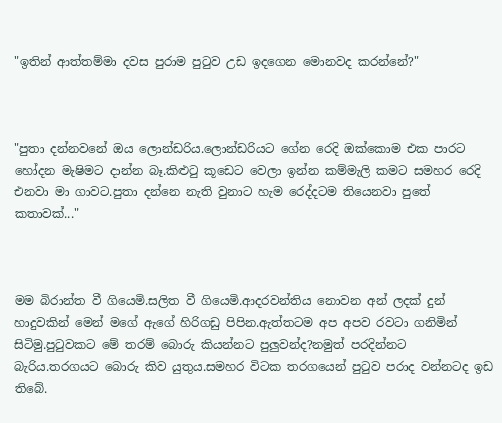"ඉතින් ආත්තම්මා දවස පුරාම පුටුව උඩ ඉදගෙන මොනවද කරන්නේ?"



"පුතා දන්නවනේ ඔය ලොන්ඩරිය.ලොන්ඩරියට ගේන රෙදි ඔක්කොම එක පාරට හෝදන මැෂිමට දාන්න බෑ.කිළුටු කූඩෙට වෙලා ඉන්න කම්මැලි කමට සමහර රෙදි එනවා මා ගාවට.පුතා දන්නෙ නැති වුනාට හැම රෙද්දටම තියෙනවා පුතේ කතාවක්..."



මම බිරාන්ත වී ගියෙමි.සලිත වී ගියෙමි.ආදරවන්තිය නොවන අන් ලදක් දුන් හාදුවකින් මෙන් මගේ ඇගේ හිරිගඩු පිපින.ඇත්තටම අප අපව රවටා ගනිමින් සිටිමු.පුටුවකට මේ තරම් බොරු කියන්නට පුලුවන්ද?නමුත් පරදින්නට බැරිය.තරගයට බොරු කිව යුතුය.සමහර විටක තරගයෙන් පුටුව පරාද වන්නටද ඉඩ තිබේ.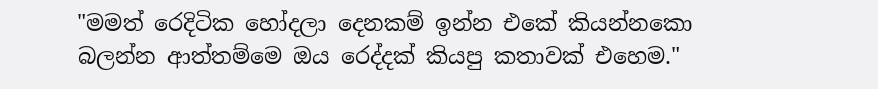"මමත් රෙදිටික හෝදලා දෙනකම් ඉන්න එකේ කියන්නකො බලන්න ආත්තම්මෙ ඔය රෙද්දක් කියපු කතාවක් එහෙම."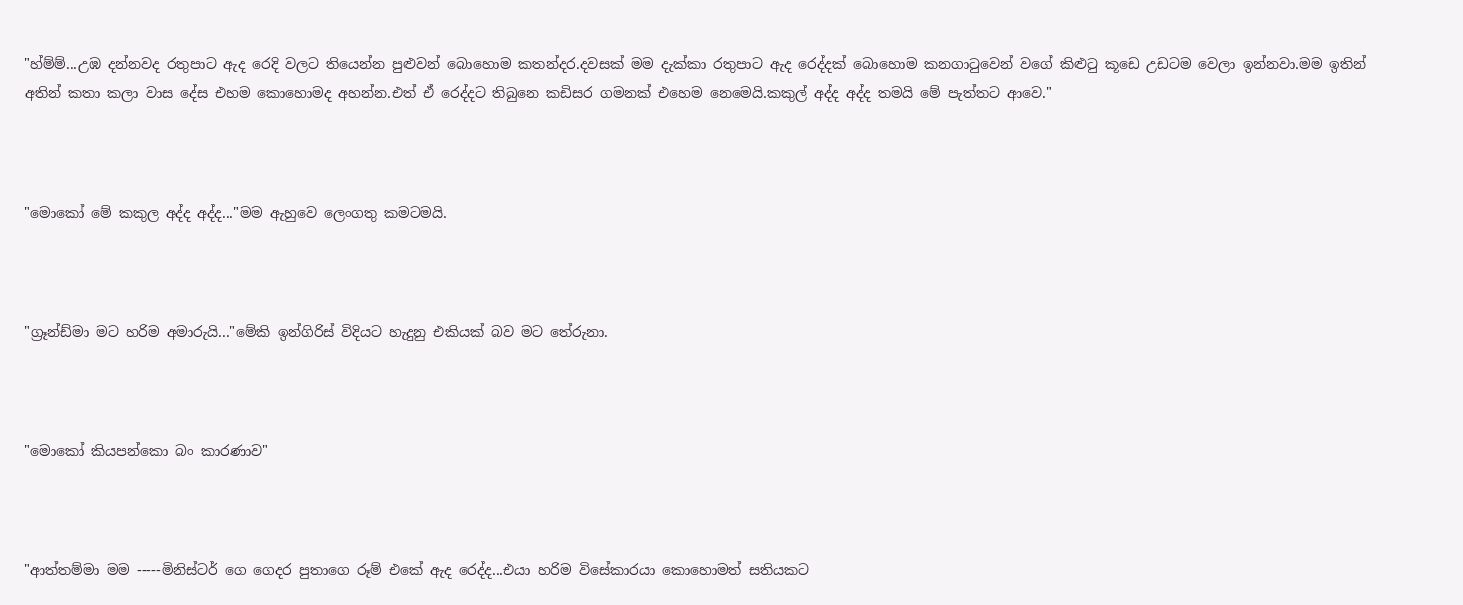"හ්ම්ම්...උඹ දන්නවද රතුපාට ඇද රෙදි වලට තියෙන්න පුළුවන් බොහොම කතන්දර.දවසක් මම දැක්කා රතුපාට ඇද රෙද්දක් බොහොම කනගාටුවෙන් වගේ කිළුටු කූඩෙ උඩටම වෙලා ඉන්නවා.මම ඉතින් අතින් කතා කලා වාස දේස එහම කොහොමද අහන්න.එත් ඒ රෙද්දට තිබුනෙ කඩිසර ගමනක් එහෙම නෙමෙයි.කකුල් අද්ද අද්ද තමයි මේ පැත්තට ආවෙ."



"මොකෝ මේ කකුල අද්ද අද්ද..."මම ඇහුවෙ ලෙංගතු කමටමයි.



"ග්‍රෑන්ඩ්මා මට හරිම අමාරුයි..."මේකි ඉන්ගිරිස් විදියට හැදුනු එකියක් බව මට තේරුනා.



"මොකෝ කියපන්කො බං කාරණාව"



"ආත්තම්මා මම -----මිනිස්ටර් ගෙ ගෙදර පුතාගෙ රූම් එකේ ඇද රෙද්ද...එයා හරිම විසේකාරයා කොහොමත් සතියකට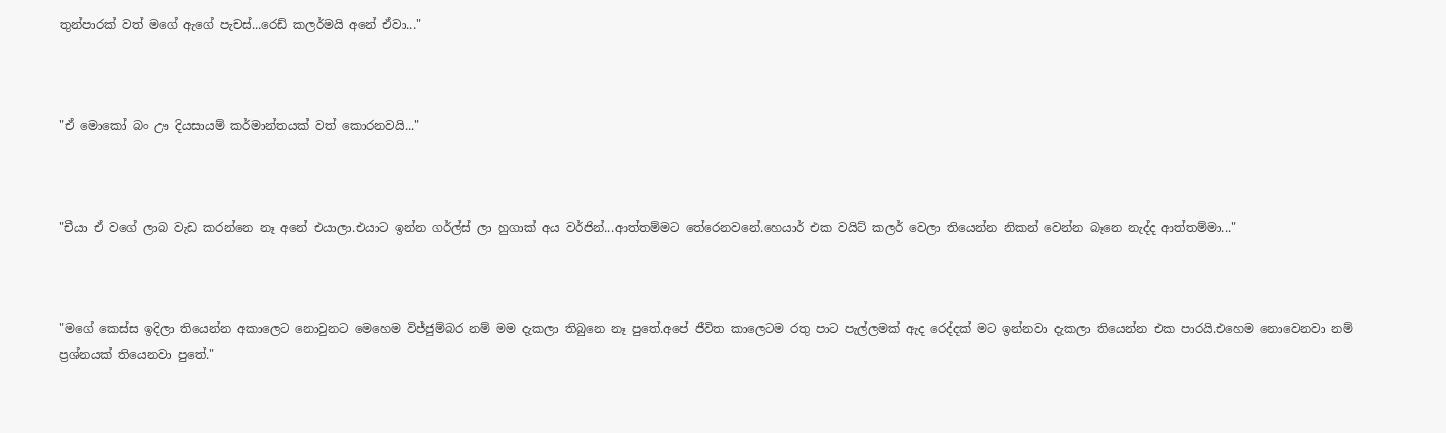තුන්පාරක් වත් මගේ ඇගේ පැචස්...රෙඩ් කලර්මයි අනේ ඒවා..."



"ඒ මොකෝ බං ඌ දියසායම් කර්මාන්තයක් වත් කොරනවයි..."



"චීයා ඒ වගේ ලාබ වැඩ කරන්නෙ නෑ අනේ එයාලා.එයාට ඉන්න ගර්ල්ස් ලා හුගාක් අය වර්ජින්...ආත්තම්මට තේරෙනවනේ.හෙයාර් එක වයිට් කලර් වෙලා තියෙන්න නිකන් වෙන්න බෑනෙ නැද්ද ආත්තම්මා..."



"මගේ කෙස්ස ඉදිලා තියෙන්න අකාලෙට නොවුනට මෙහෙම විජ්ජුම්බර නම් මම දැකලා තිබුනෙ නෑ පුතේ.අපේ ජීවිත කාලෙටම රතු පාට පැල්ලමක් ඇද රෙද්දක් මට ඉන්නවා දැකලා තියෙන්න එක පාරයි.එහෙම නොවෙනවා නම් ප්‍රශ්නයක් තියෙනවා පුතේ."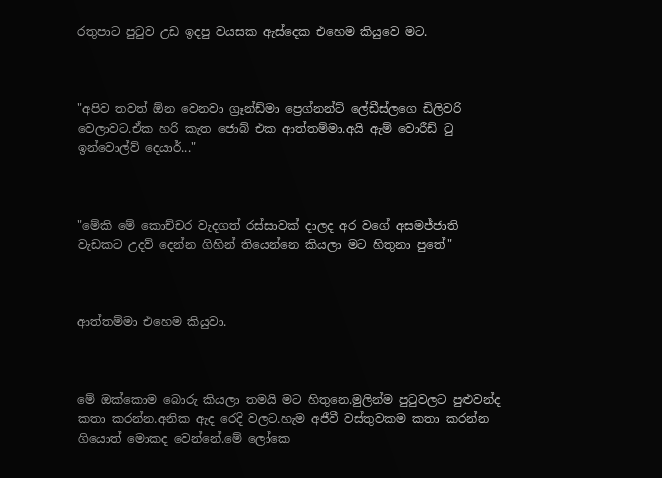රතුපාට පුටුව උඩ ඉදපු වයසක ඇස්දෙක එහෙම කියුවෙ මට.



"අපිව තවත් ඕන වෙනවා ග්‍රෑන්ඩ්මා ප්‍රෙග්නන්ට් ලේඩීස්ලගෙ ඩිලිවරි වෙලාවට.ඒක හරි කැත ජොබ් එක ආත්තම්මා.අයි ඇම් වොරීඩ් ටු ඉන්වොල්ව් දෙයාර්..."



"මේකි මේ කොච්චර වැදගත් රස්සාවක් දාලද අර වගේ අසමජ්ජාති වැඩකට උදව් දෙන්න ගිහින් තියෙන්නෙ කියලා මට හිතුනා පුතේ"



ආත්තම්මා එහෙම කියුවා.



මේ ඔක්කොම බොරු කියලා තමයි මට හිතුනෙ.මුලින්ම පුටුවලට පුළුවන්ද කතා කරන්න.අනික ඇද රෙදි වලට.හැම අජීවී වස්තුවකම කතා කරන්න ගියොත් මොකද වෙන්නේ.මේ ලෝකෙ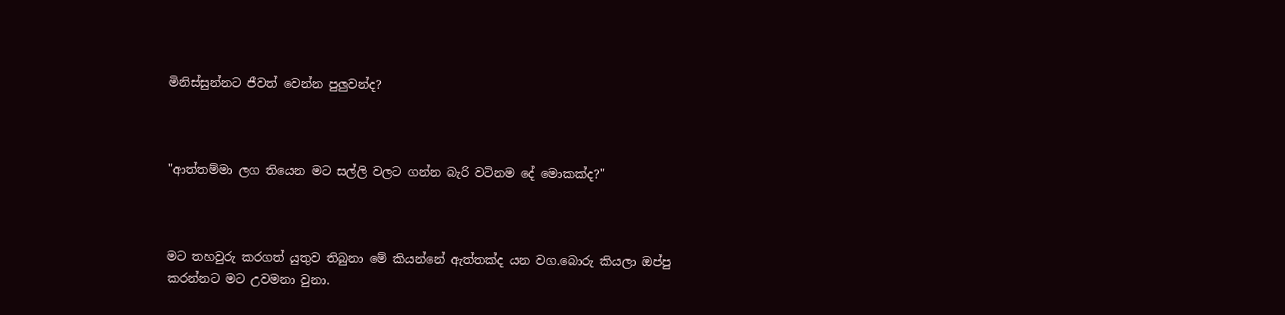මිනිස්සුන්නට ජීවත් වෙන්න පුලුවන්ද?



"ආත්තම්මා ලග තියෙන මට සල්ලි වලට ගන්න බැරි වටිනම දේ මොකක්ද?"



මට තහවුරු කරගත් යුතුව තිබුනා මේ කියන්නේ ඇත්තක්ද යන වග.බොරු කියලා ඔප්පු
කරන්නට මට උවමනා වුනා.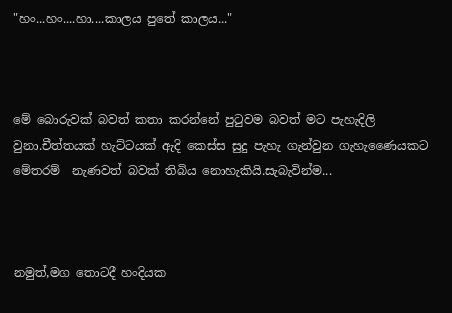"හං...හං....හා....කාලය පුතේ කාලය..."



මේ බොරුවක් බවත් කතා කරන්නේ පුටුවම බවත් මට පැහැදිලි වුනා.චීත්තයක් හැට්ටයක් ඇදි කෙස්ස සුදු පැහැ ගැන්වුන ගැහැණෛයකට මේතරම්  නැණවත් බවක් තිබිය නොහැකියි.සැබැවින්ම...



නමුත්,මග තොටදී හංදියක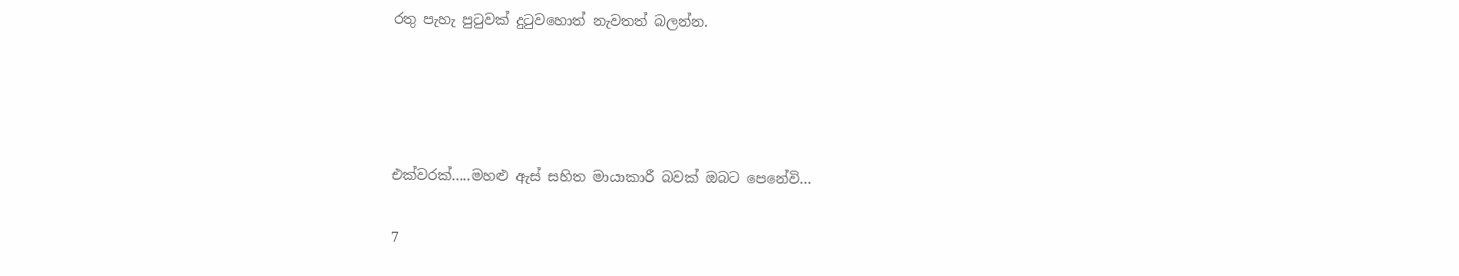රතු පැහැ පුටුවක් දුටුවහොත් නැවතත් බලන්න.




එක්වරක්.....මහළු ඇස් සහිත මායාකාරී බවක් ඔබට පෙනේවි...

7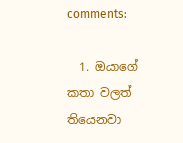comments:

  1. ඔයාගේ කතා වලත් තියෙනවා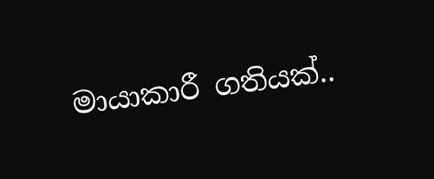මායාකාරී ගතියක්..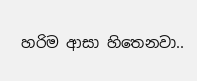හරිම ආසා හිතෙනවා..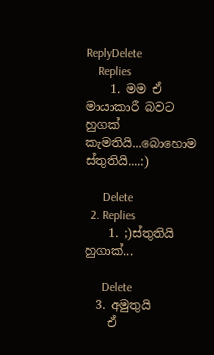ReplyDelete
    Replies
    1. මම ඒ මායාකාරී බවට හුගක් කැමතියි...බොහොම ස්තුතියි....:)

      Delete
  2. Replies
    1. ;)ස්තුතියි හුගාක්...

      Delete
  3. අමුතුයි
    ඒ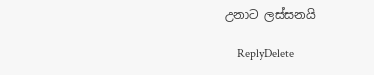උනාට ලස්සනයි

    ReplyDelete